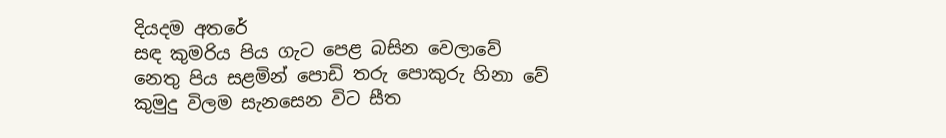දියදම අතරේ
සඳ කුමරිය පිය ගැට පෙළ බසින වෙලාවේ
නෙතු පිය සළමින් පොඩි තරු පොකුරු හිනා වේ
කුමුදු විලම සැනසෙන විට සීත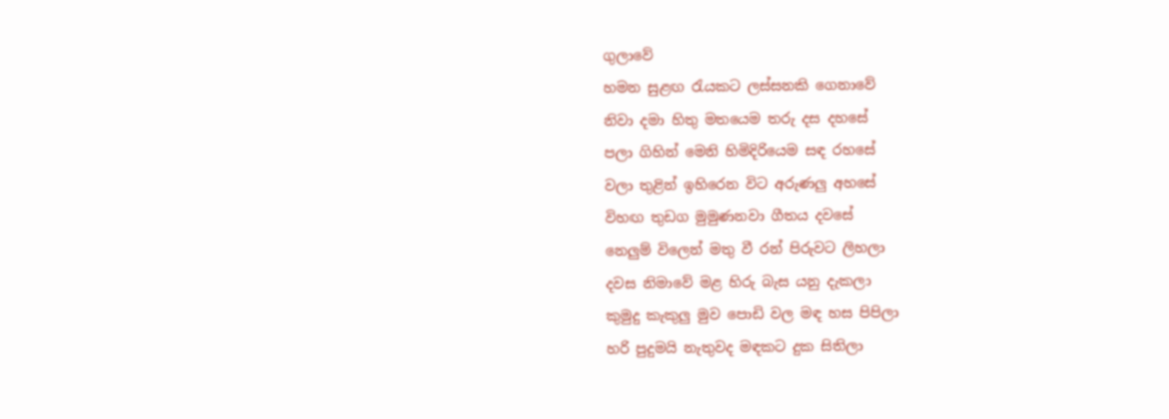ගුලාවේ
හමන සුළඟ රැයකට ලස්සනකි ගෙනාවේ
නිවා දමා හිතු මතයෙම තරු දස දහසේ
පලා ගිහින් මෙනි හිමිදිරියෙම සඳ රහසේ
වලා තුළින් ඉහිරෙන විට අරුණලු අහසේ
විහඟ තුඩග මුමුණනවා ගීතය දවසේ
නෙලුම් විලෙන් මතු වී රන් පිරුවට ලිහලා
දවස නිමාවේ මළ හිරු බැස යනු දැකලා
කුමුදු කැකුලු මුව පොඩි වල මඳ හස පිපිලා
හරි පුදුමයි නැතුවද මඳකට දුක සිතිලා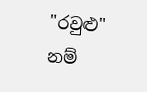"රවුළු" නම්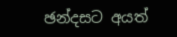ඡන්දසට අයත්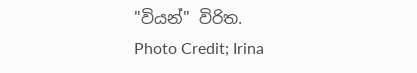"වියන්" විරිත.
Photo Credit; Irina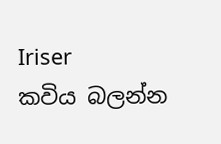Iriser
කවිය බලන්න